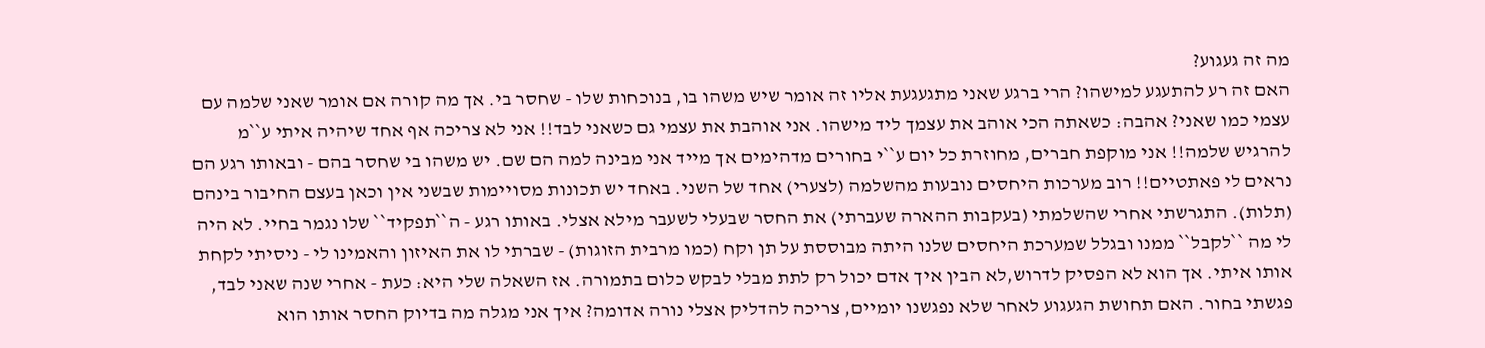מה זה געגוע?
האם זה רע להתעגע למישהו? הרי ברגע שאני מתגעגעת אליו זה אומר שיש משהו בו, בנוכחות שלו - שחסר בי. אך מה קורה אם אומר שאני שלמה עם עצמי כמו שאני? אהבה: כשאתה הכי אוהב את עצמך ליד מישהו. אני אוהבת את עצמי גם כשאני לבד!! אני לא צריכה אף אחד שיהיה איתי ע``מ להרגיש שלמה!! אני מוקפת חברים, מחוזרת כל יום ע``י בחורים מדהימים אך מייד אני מבינה למה הם שם. יש משהו בי שחסר בהם - ובאותו רגע הם נראים לי פאתטיים!! רוב מערכות היחסים נובעות מהשלמה (לצערי) אחד של השני. באחד יש תכונות מסויימות שבשני אין וכאן בעצם החיבור בינהם (תלות). התגרשתי אחרי שהשלמתי (בעקבות ההארה שעברתי) את החסר שבעלי לשעבר מילא אצלי. באותו רגע - ה``תפקיד`` שלו נגמר בחיי. לא היה לי מה ``לקבל`` ממנו ובגלל שמערכת היחסים שלנו היתה מבוססת על תן וקח (כמו מרבית הזוגות) - שברתי לו את האיזון והאמינו לי - ניסיתי לקחת אותו איתי. אך הוא לא הפסיק לדרוש,לא הבין איך אדם יכול רק לתת מבלי לבקש כלום בתמורה. אז השאלה שלי היא: כעת - אחרי שנה שאני לבד, פגשתי בחור. האם תחושת הגעגוע לאחר שלא נפגשנו יומיים, צריכה להדליק אצלי נורה אדומה? איך אני מגלה מה בדיוק החסר אותו הוא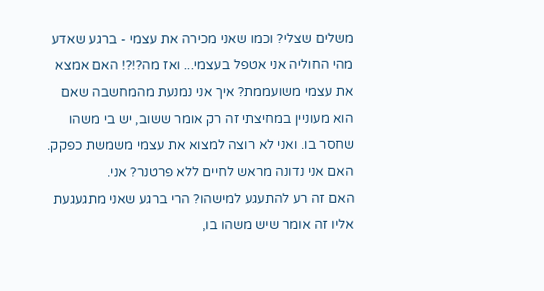משלים שצלי? וכמו שאני מכירה את עצמי - ברגע שאדע מהי החוליה אני אטפל בעצמי... ואז מה?!?! האם אמצא את עצמי משועממת? איך אני נמנעת מהמחשבה שאם הוא מעוניין במחיצתי זה רק אומר ששוב, יש בי משהו שחסר בו. ואני לא רוצה למצוא את עצמי משמשת כפקק. האם אני נדונה מראש לחיים ללא פרטנר? אני.
האם זה רע להתעגע למישהו? הרי ברגע שאני מתגעגעת אליו זה אומר שיש משהו בו,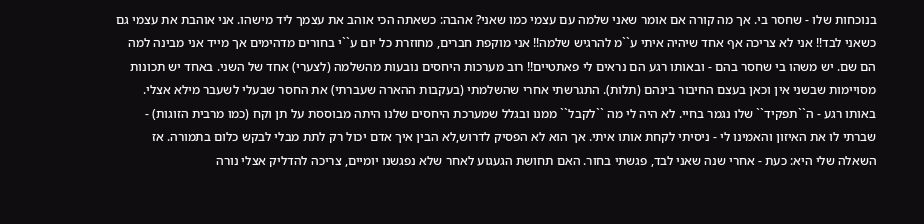בנוכחות שלו - שחסר בי. אך מה קורה אם אומר שאני שלמה עם עצמי כמו שאני? אהבה: כשאתה הכי אוהב את עצמך ליד מישהו. אני אוהבת את עצמי גם כשאני לבד!! אני לא צריכה אף אחד שיהיה איתי ע``מ להרגיש שלמה!! אני מוקפת חברים, מחוזרת כל יום ע``י בחורים מדהימים אך מייד אני מבינה למה הם שם. יש משהו בי שחסר בהם - ובאותו רגע הם נראים לי פאתטיים!! רוב מערכות היחסים נובעות מהשלמה (לצערי) אחד של השני. באחד יש תכונות מסויימות שבשני אין וכאן בעצם החיבור בינהם (תלות). התגרשתי אחרי שהשלמתי (בעקבות ההארה שעברתי) את החסר שבעלי לשעבר מילא אצלי. באותו רגע - ה``תפקיד`` שלו נגמר בחיי. לא היה לי מה ``לקבל`` ממנו ובגלל שמערכת היחסים שלנו היתה מבוססת על תן וקח (כמו מרבית הזוגות) - שברתי לו את האיזון והאמינו לי - ניסיתי לקחת אותו איתי. אך הוא לא הפסיק לדרוש,לא הבין איך אדם יכול רק לתת מבלי לבקש כלום בתמורה. אז השאלה שלי היא: כעת - אחרי שנה שאני לבד, פגשתי בחור. האם תחושת הגעגוע לאחר שלא נפגשנו יומיים, צריכה להדליק אצלי נורה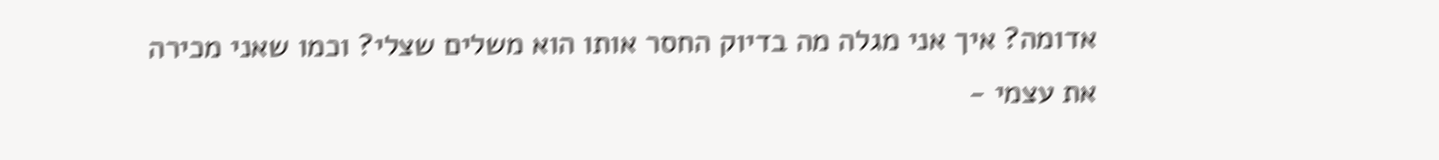אדומה? איך אני מגלה מה בדיוק החסר אותו הוא משלים שצלי? וכמו שאני מכירה את עצמי -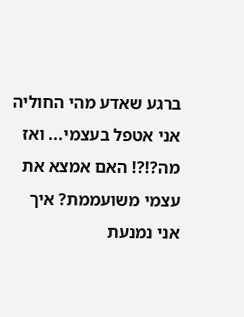ברגע שאדע מהי החוליה אני אטפל בעצמי... ואז מה?!?! האם אמצא את עצמי משועממת? איך אני נמנעת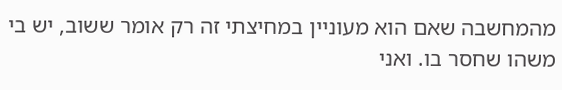מהמחשבה שאם הוא מעוניין במחיצתי זה רק אומר ששוב, יש בי משהו שחסר בו. ואני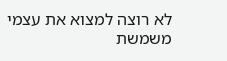לא רוצה למצוא את עצמי משמשת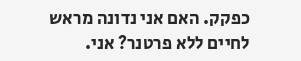כפקק. האם אני נדונה מראש לחיים ללא פרטנר? אני.